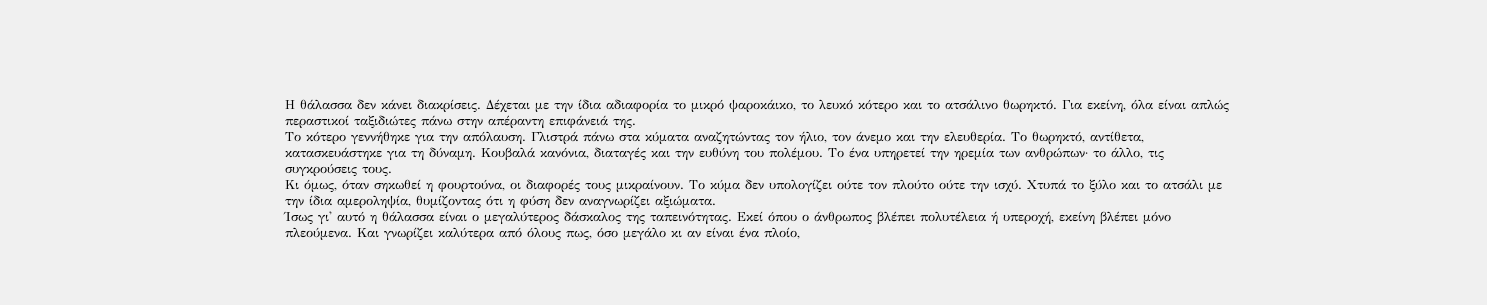Η θάλασσα δεν κάνει διακρίσεις. Δέχεται με την ίδια αδιαφορία το μικρό ψαροκάικο, το λευκό κότερο και το ατσάλινο θωρηκτό. Για εκείνη, όλα είναι απλώς περαστικοί ταξιδιώτες πάνω στην απέραντη επιφάνειά της.
Το κότερο γεννήθηκε για την απόλαυση. Γλιστρά πάνω στα κύματα αναζητώντας τον ήλιο, τον άνεμο και την ελευθερία. Το θωρηκτό, αντίθετα, κατασκευάστηκε για τη δύναμη. Κουβαλά κανόνια, διαταγές και την ευθύνη του πολέμου. Το ένα υπηρετεί την ηρεμία των ανθρώπων· το άλλο, τις συγκρούσεις τους.
Κι όμως, όταν σηκωθεί η φουρτούνα, οι διαφορές τους μικραίνουν. Το κύμα δεν υπολογίζει ούτε τον πλούτο ούτε την ισχύ. Χτυπά το ξύλο και το ατσάλι με την ίδια αμεροληψία, θυμίζοντας ότι η φύση δεν αναγνωρίζει αξιώματα.
Ίσως γι' αυτό η θάλασσα είναι ο μεγαλύτερος δάσκαλος της ταπεινότητας. Εκεί όπου ο άνθρωπος βλέπει πολυτέλεια ή υπεροχή, εκείνη βλέπει μόνο πλεούμενα. Και γνωρίζει καλύτερα από όλους πως, όσο μεγάλο κι αν είναι ένα πλοίο,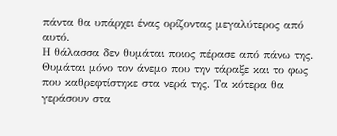πάντα θα υπάρχει ένας ορίζοντας μεγαλύτερος από αυτό.
Η θάλασσα δεν θυμάται ποιος πέρασε από πάνω της. Θυμάται μόνο τον άνεμο που την τάραξε και το φως που καθρεφτίστηκε στα νερά της. Τα κότερα θα γεράσουν στα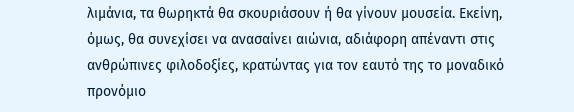λιμάνια, τα θωρηκτά θα σκουριάσουν ή θα γίνουν μουσεία. Εκείνη, όμως, θα συνεχίσει να ανασαίνει αιώνια, αδιάφορη απέναντι στις ανθρώπινες φιλοδοξίες, κρατώντας για τον εαυτό της το μοναδικό προνόμιο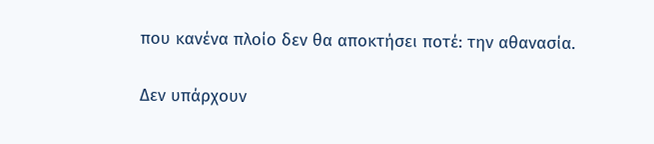που κανένα πλοίο δεν θα αποκτήσει ποτέ: την αθανασία.

Δεν υπάρχουν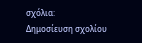σχόλια:
Δημοσίευση σχολίου